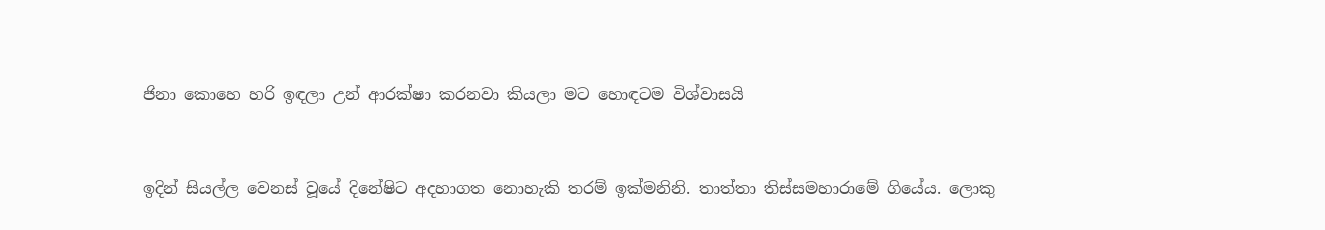ජිනා කොහෙ හරි ඉඳලා උන් ආරක්ෂා කරනවා කියලා මට හොඳටම විශ්වාසයි


ඉදින් සියල්ල වෙනස් වූයේ දිනේෂිට අදහාගත නොහැකි තරම් ඉක්මනිනි. තාත්තා තිස්සමහාරාමේ ගියේය. ලොකු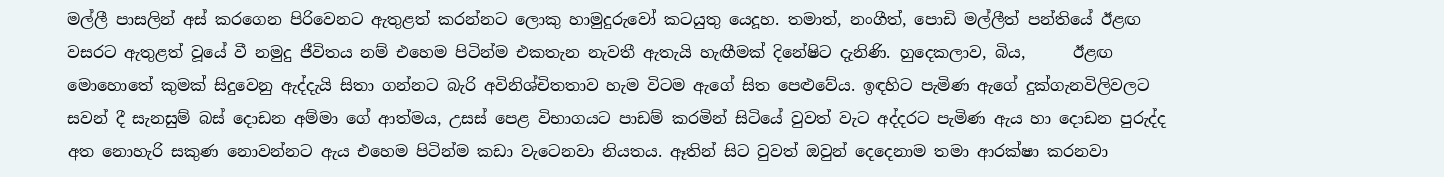මල්ලී පාසලින් අස් කරගෙන පිරිවෙනට ඇතුළත් කරන්නට ලොකු හාමුදුරුවෝ කටයුතු යෙදූහ. තමාත්, නංගීත්, පොඩි මල්ලීත් පන්තියේ ඊළඟ වසරට ඇතුළත් වූයේ වී නමුදු ජීවිතය නම් එහෙම පිටින්ම එකතැන නැවතී ඇතැයි හැඟීමක් දිනේෂිට දැනිණි. හුදෙකලාව, බිය,      ඊළඟ මොහොතේ කුමක් සිදුවෙනු ඇද්දැයි සිතා ගන්නට බැරි අවිනිශ්චිතතාව හැම විටම ඇගේ සිත පෙළුවේය. ඉඳහිට පැමිණ ඇගේ දුක්ගැනවිලිවලට සවන් දී සැනසුම් බස් දොඩන අම්මා ගේ ආත්මය, උසස් පෙළ විභාගයට පාඩම් කරමින් සිටියේ වුවත් වැට අද්දරට පැමිණ ඇය හා දොඩන පුරුද්ද අත නොහැරි සකුණ නොවන්නට ඇය එහෙම පිටින්ම කඩා වැටෙනවා නියතය. ඈතින් සිට වුවත් ඔවුන් දෙදෙනාම තමා ආරක්ෂා කරනවා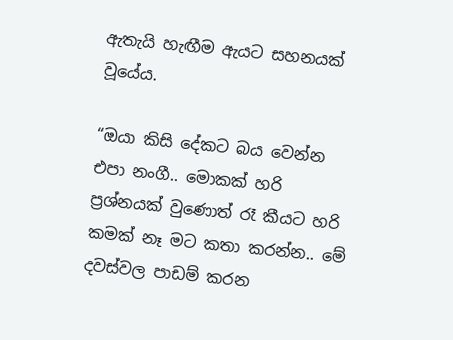ඇතැයි හැඟීම ඇයට සහනයක් වූයේය.

“ඔයා කිසි දේකට බය වෙන්න එපා නංගී.. මොකක් හරි ප්‍රශ්නයක් වුණොත් රෑ කීයට හරි කමක් නෑ මට කතා කරන්න.. මේ දවස්වල පාඩම් කරන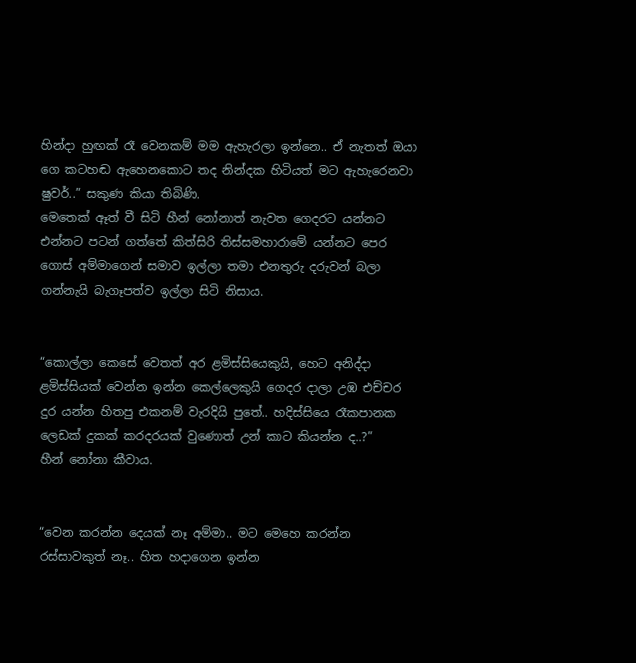හින්දා හුඟක් රෑ වෙනකම් මම ඇහැරලා ඉන්නෙ.. ඒ නැතත් ඔයා ගෙ කටහඬ ඇහෙනකොට තද නින්දක හිටියත් මට ඇහැරෙනවා ෂුවර්..” සකුණ කියා තිබිණි.
මෙතෙක් ඈත් වී සිටි හීන් නෝනාත් නැවත ගෙදරට යන්නට එන්නට පටන් ගත්තේ කිත්සිරි තිස්සමහාරාමේ යන්නට පෙර ගොස් අම්මාගෙන් සමාව ඉල්ලා තමා එනතුරු දරුවන් බලා ගන්නැයි බැගෑපත්ව ඉල්ලා සිටි නිසාය.


“කොල්ලා කෙසේ වෙතත් අර ළමිස්සියෙකුයි, හෙට අනිද්දා ළමිස්සියක් වෙන්න ඉන්න කෙල්ලෙකුයි ගෙදර දාලා උඹ එච්චර දුර යන්න හිතපු එකනම් වැරදියි පුතේ.. හදිස්සියෙ රෑකපානක ලෙඩක් දුකක් කරදරයක් වුණොත් උන් කාට කියන්න ද..?”
හීන් නෝනා කීවාය.


“වෙන කරන්න දෙයක් නෑ අම්මා.. මට මෙහෙ කරන්න රස්සාවකුත් නෑ.. හිත හදාගෙන ඉන්න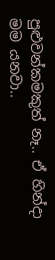පුළුවන්කමකුත් නෑ.. ඒ හින්දා මම යනවා..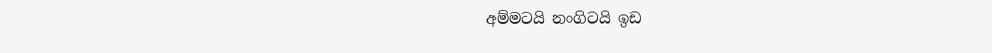අම්මටයි නංගිටයි ඉඩ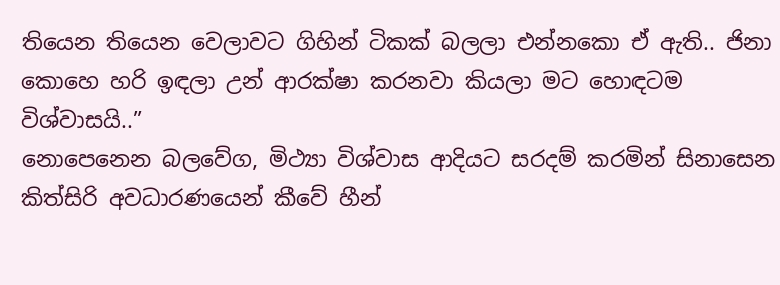තියෙන තියෙන වෙලාවට ගිහින් ටිකක් බලලා එන්නකො ඒ ඇති.. ජිනා කොහෙ හරි ඉඳලා උන් ආරක්ෂා කරනවා කියලා මට හොඳටම විශ්වාසයි..”
නොපෙනෙන බලවේග, මිථ්‍යා විශ්වාස ආදියට සරදම් කරමින් සිනාසෙන කිත්සිරි අවධාරණයෙන් කීවේ හීන්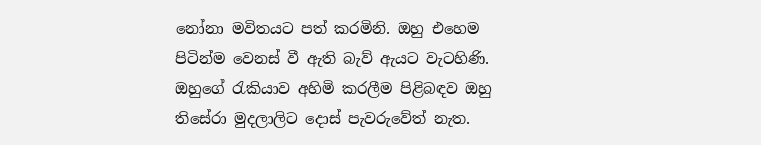නෝනා මවිතයට පත් කරමිනි. ඔහු එහෙම පිටින්ම වෙනස් වී ඇති බැව් ඇයට වැටහිණි. ඔහුගේ රැකියාව අහිමි කරලීම පිළිබඳව ඔහු තිසේරා මුදලාලිට දොස් පැවරුවේත් නැත.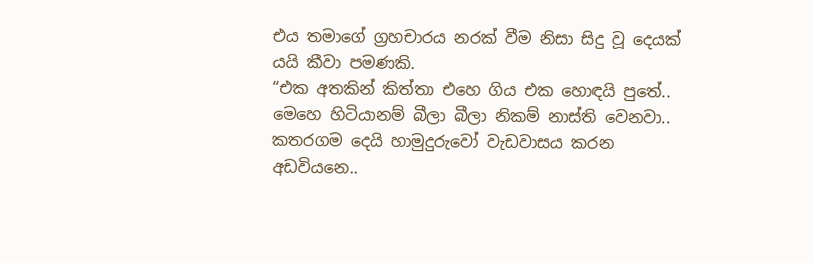එය තමාගේ ග්‍රහචාරය නරක් වීම නිසා සිදු වූ දෙයක් යයි කීවා පමණකි.
“එක අතකින් කිත්තා එහෙ ගිය එක හොඳයි පුතේ.. මෙහෙ හිටියානම් බීලා බීලා නිකම් නාස්ති වෙනවා.. කතරගම දෙයි හාමුදුරුවෝ වැඩවාසය කරන අඩවියනෙ..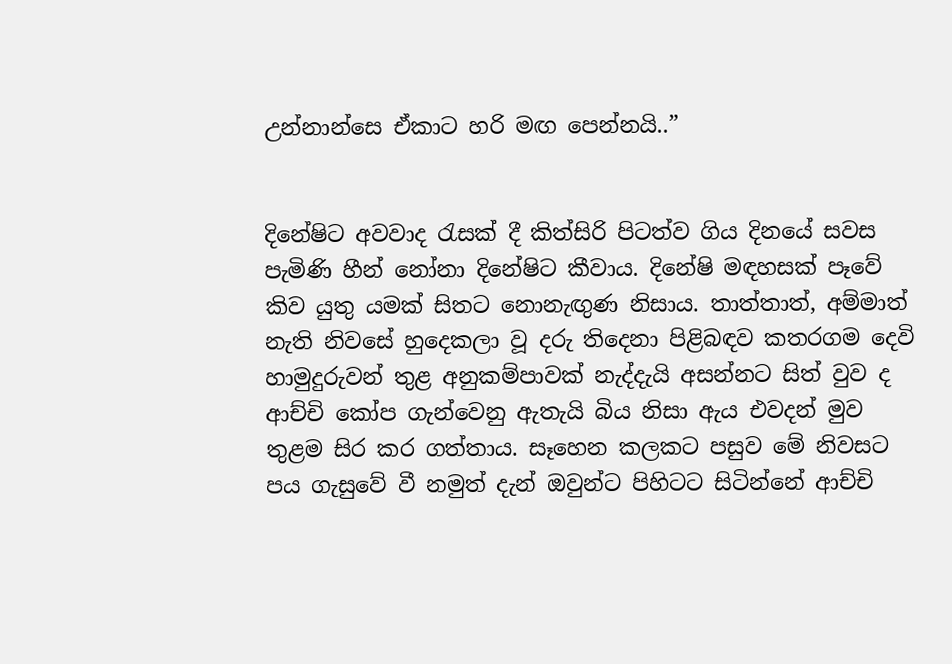උන්නාන්සෙ ඒකාට හරි මඟ පෙන්නයි..”


දිනේෂිට අවවාද රැසක් දී කිත්සිරි පිටත්ව ගිය දිනයේ සවස පැමිණි හීන් නෝනා දිනේෂිට කීවාය. දිනේෂි මඳහසක් පෑවේ කිව යුතු යමක් සිතට නොනැඟු‍ණ නිසාය. තාත්තාත්, අම්මාත් නැති නිවසේ හුදෙකලා වූ දරු තිදෙනා පිළිබඳව කතරගම දෙවි හාමුදුරුවන් තුළ අනුකම්පාවක් නැද්දැයි අසන්නට සිත් වුව ද ආච්චි කෝප ගැන්වෙනු ඇතැයි බිය නිසා ඇය එවදන් මුව තුළම සිර කර ගත්තාය. සෑහෙන කලකට පසුව මේ නිවසට පය ගැසුවේ වී නමුත් දැන් ඔවුන්ට පිහිටට සිටින්නේ ආච්චි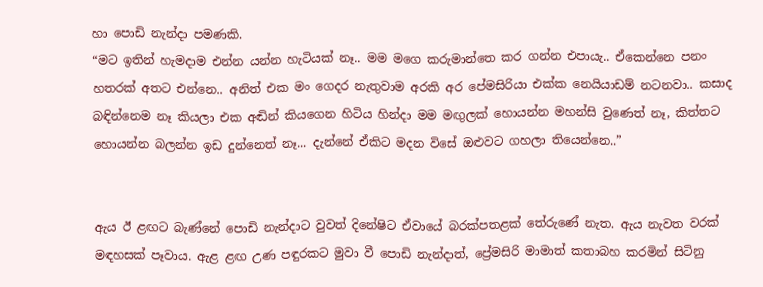හා පොඩි නැන්දා පමණකි.
“මට ඉතින් හැමදාම එන්න යන්න හැටියක් නෑ.. මම මගෙ කරුමාන්තෙ කර ගන්න එපායැ.. ඒකෙන්නෙ පනං හතරක් අතට එන්නෙ.. අනිත් එක මං ගෙදර නැතුවාම අරකි අර පේමසිරියා එක්ක නෙයියාඩම් නටනවා.. කසාද බඳින්නෙම නෑ කියලා එක අඬින් කියගෙන හිටිය හින්දා මම මඟු‍ලක් හොයන්න මහන්සි වුණෙත් නෑ, කිත්තට හොයන්න බලන්න ඉඩ දුන්නෙත් නෑ... දැන්නේ ඒකිට මදන විසේ ඔළුවට ගහලා තියෙන්නෙ..”


ඇය ඊ ළඟට බැණ්නේ පොඩි නැන්දාට වුවත් දිනේෂිට ඒවායේ බරක්පතළක් තේරුණේ නැත. ඇය නැවත වරක් මඳහසක් පෑවාය. ඇළ ළඟ උණ පඳුරකට මුවා වී පොඩි නැන්දාත්, ප්‍රේමසිරි මාමාත් කතාබහ කරමින් සිටිනු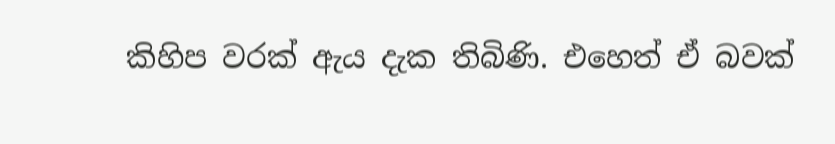කිහිප වරක් ඇය දැක තිබිණි. එහෙත් ඒ බවක්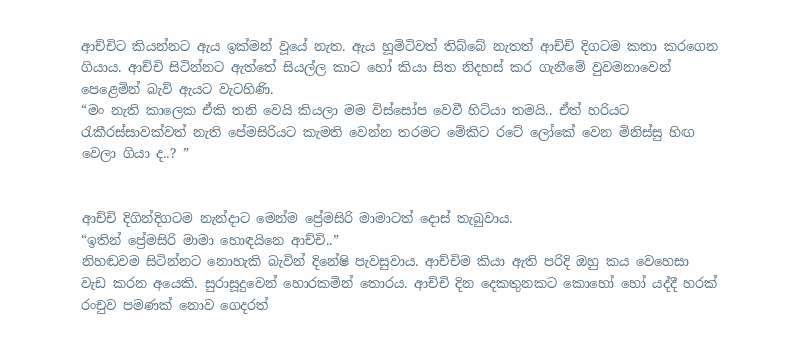ආච්චිට කියන්නට ඇය ඉක්මන් වූයේ නැත. ඇය හූමිටිවත් තිබ්බේ නැතත් ආච්චි දිගටම කතා කරගෙන ගියාය. ආච්චි සිටින්නට ඇත්තේ සියල්ල කාට හෝ කියා සිත නිදහස් කර ගැනීමේ වුවමනාවෙන් පෙළෙමින් බැව් ඇයට වැටහිණි.
“මං නැති කාලෙක ඒකි තනි වෙයි කියලා මම විස්සෝප වෙවී හිටියා තමයි.. ඒත් හරියට රැකීරස්සාවක්වත් නැති පේමසිරියට කැමති වෙන්න තරමට මේකිට රටේ ලෝකේ වෙන මිනිස්සු හිඟ වෙලා ගියා ද..? ”


ආච්චි දිගින්දිගටම නැන්දාට මෙන්ම ප්‍රේමසිරි මාමාටත් දොස් තැබුවාය.
“ඉතින් ප්‍රේමසිරි මාමා හොඳයිනෙ ආච්චි..”
නිහඬවම සිටින්නට නොහැකි බැවින් දිනේෂි පැවසුවාය. ආච්චිම කියා ඇති පරිදි ඔහු කය වෙහෙසා වැඩ කරන අයෙකි. සුරාසූදුවෙන් හොරකමින් තොරය. ආච්චි දින දෙකතුනකට කොහෝ හෝ යද්දී හරක් රංචුව පමණක් නොව ගෙදරත්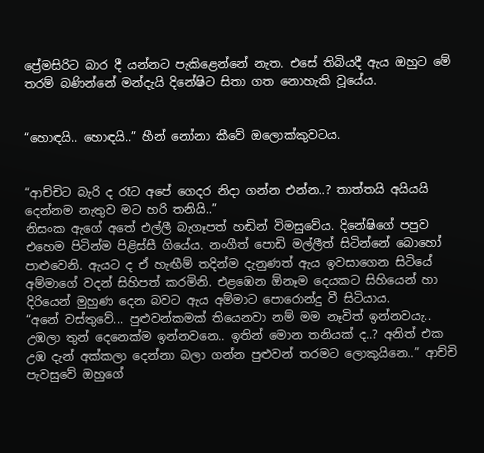ප්‍රේමසිරිට බාර දී යන්නට පැකිළෙන්නේ නැත. එසේ තිබියදී ඇය ඔහුට මේ තරම් බණින්නේ මන්දැයි දිනේෂිට සිතා ගත නොහැකි වූයේය.


“හොඳයි.. හොඳයි..” හීන් නෝනා කීවේ ඔලොක්කුවටය.


“ආච්චිට බැරි ද රෑට අපේ ගෙදර නිදා ගන්න එන්න..? තාත්තයි අයියයි දෙන්නම නැතුව මට හරි තනියි..”
නිසංක ඇගේ අතේ එල්ලී බැගෑපත් හඬින් විමසුවේය. දිනේෂිගේ පපුව එහෙම පිටින්ම පිළිස්සී ගියේය. නංගීත් පොඩි මල්ලීත් සිටින්නේ බොහෝ පාළුවෙනි. ඇයට ද ඒ හැඟීම් තදින්ම දැනුණත් ඇය ඉවසාගෙන සිටියේ අම්මාගේ වදන් සිහිපත් කරමිනි. එළඹෙන ඕනෑම දෙයකට සිහියෙන් හා දිරියෙන් මුහුණ දෙන බවට ඇය අම්මාට පොරොන්දු වී සිටියාය.
“අනේ වස්තුවේ... පුළුවන්කමක් තියෙනවා නම් මම නෑවිත් ඉන්නවයැ.. උඹලා තුන් දෙනෙක්ම ඉන්නවනෙ.. ඉතින් මොන තනියක් ද..? අනිත් එක උඹ දැන් අක්කලා දෙන්නා බලා ගන්න පුළුවන් තරමට ලොකුයිනෙ..” ආච්චි පැවසුවේ ඔහුගේ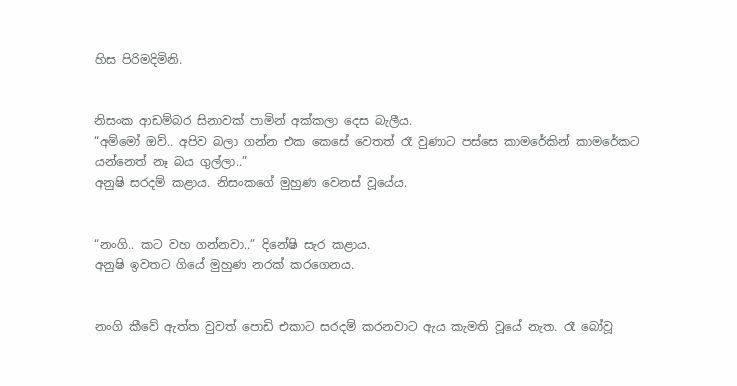හිස පිරිමදිමිනි.


නිසංක ආඩම්බර සිනාවක් පාමින් අක්කලා දෙස බැලීය.
“අම්මෝ ඔව්.. අපිව බලා ගන්න එක කෙසේ වෙතත් රෑ වුණාට පස්සෙ කාමරේකින් කාමරේකට යන්නෙත් නෑ බය ගුල්ලා..”
අනුෂි සරදම් කළාය. නිසංකගේ මුහුණ වෙනස් වූයේය.


“නංගි.. කට වහ ගන්නවා..” දිනේෂි සැර කළාය.
අනුෂි ඉවතට ගියේ මුහුණ නරක් කරගෙනය.


නංගි කීවේ ඇත්ත වුවත් පොඩි එකාට සරදම් කරනවාට ඇය කැමති වූයේ නැත. රෑ බෝවූ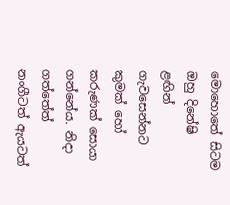මොහොතේ සිටම ඔහු දිනේෂි ළඟින් ගැවසෙන්නට කුමක් හෝ කරුණක් සොයා ගන්නේය. නිදා ගත්තේත් නංගීටත් ඇයටත්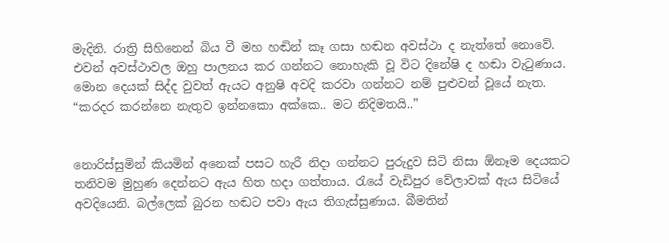මැදිනි. රාත්‍රි සිහිනෙන් බිය වී මහ හඬින් කෑ ගසා හඬන අවස්ථා ද නැත්තේ නොවේ. එවන් අවස්ථාවල ඔහු පාලනය කර ගන්නට නොහැකි වූ විට දිනේෂි ද හඬා වැටුණාය. මොන දෙයක් සිද්ද වුවත් ඇයට අනුෂි අවදි කරවා ගන්නට නම් පුළුවන් වූයේ නැත.
“කරදර කරන්නෙ නැතුව ඉන්නකො අක්කෙ.. මට නිදිමතයි..”


නොරිස්සුමින් කියමින් අනෙක් පසට හැරී නිදා ගන්නට පුරුදුව සිටි නිසා ඕනෑම දෙයකට තනිවම මුහුණ දෙන්නට ඇය හිත හදා ගත්තාය. රැයේ වැඩිපුර වේලාවක් ඇය සිටියේ අවදියෙනි. බල්ලෙක් බුරන හඬට පවා ඇය තිගැස්සුණාය. බීමතින්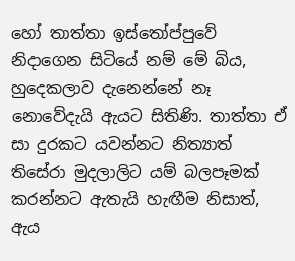හෝ තාත්තා ඉස්තෝප්පුවේ නිදාගෙන සිටියේ නම් මේ බිය, හුදෙකලාව දැනෙන්නේ නෑ නොවේදැයි ඇයට සිතිණි. තාත්තා ඒ සා දුරකට යවන්නට නිත්‍යාත් තිසේරා මුදලාලිට යම් බලපෑමක් කරන්නට ඇතැයි හැඟීම නිසාත්, ඇය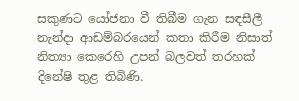සකුණට යෝජනා වී තිබීම ගැන සඳසීලී නැන්දා ආඩම්බරයෙන් කතා කිරීම නිසාත් නිත්‍යා කෙරෙහි උපන් බලවත් තරහක් දිනේෂි තුළ තිබිණි.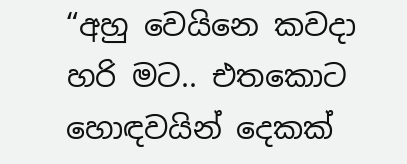“අහු වෙයිනෙ කවදා හරි මට.. එතකොට හොඳවයින් දෙකක්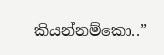කියන්නම්කො..”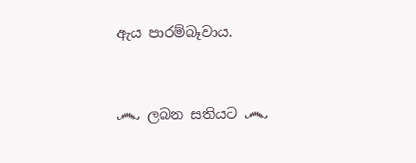ඇය පාරම්බෑවාය.


෴ ලබන සතියට ෴